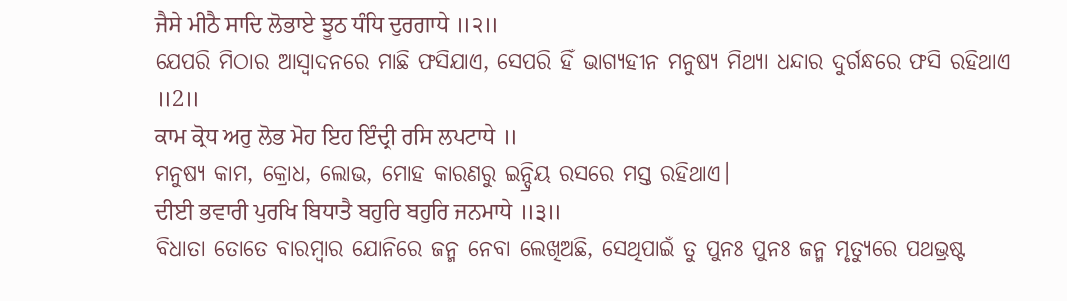ਜੈਸੇ ਮੀਠੈ ਸਾਦਿ ਲੋਭਾਏ ਝੂਠ ਧੰਧਿ ਦੁਰਗਾਧੇ ॥੨॥
ଯେପରି ମିଠାର ଆସ୍ବାଦନରେ ମାଛି ଫସିଯାଏ, ସେପରି ହିଁ ଭାଗ୍ୟହୀନ ମନୁଷ୍ୟ ମିଥ୍ୟା ଧନ୍ଦାର ଦୁର୍ଗନ୍ଧରେ ଫସି ରହିଥାଏ ॥2॥
ਕਾਮ ਕ੍ਰੋਧ ਅਰੁ ਲੋਭ ਮੋਹ ਇਹ ਇੰਦ੍ਰੀ ਰਸਿ ਲਪਟਾਧੇ ॥
ମନୁଷ୍ୟ କାମ, କ୍ରୋଧ, ଲୋଭ, ମୋହ କାରଣରୁ ଇନ୍ଦ୍ରିୟ ରସରେ ମସ୍ତ ରହିଥାଏ।
ਦੀਈ ਭਵਾਰੀ ਪੁਰਖਿ ਬਿਧਾਤੈ ਬਹੁਰਿ ਬਹੁਰਿ ਜਨਮਾਧੇ ॥੩॥
ବିଧାତା ତୋତେ ବାରମ୍ବାର ଯୋନିରେ ଜନ୍ମ ନେବା ଲେଖିଅଛି, ସେଥିପାଇଁ ତୁ ପୁନଃ ପୁନଃ ଜନ୍ମ ମୃତ୍ୟୁରେ ପଥଭ୍ରଷ୍ଟ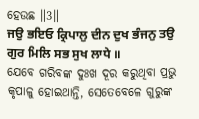ହେଉଛ ॥3॥
ਜਉ ਭਇਓ ਕ੍ਰਿਪਾਲੁ ਦੀਨ ਦੁਖ ਭੰਜਨੁ ਤਉ ਗੁਰ ਮਿਲਿ ਸਭ ਸੁਖ ਲਾਧੇ ॥
ଯେବେ ଗରିବଙ୍କ ଦୁଃଖ ଦୂର କରୁଥିବା ପ୍ରଭୁ କୃପାଳୁ ହୋଇଥାନ୍ତି, ସେତେବେଳେ ଗୁରୁଙ୍କ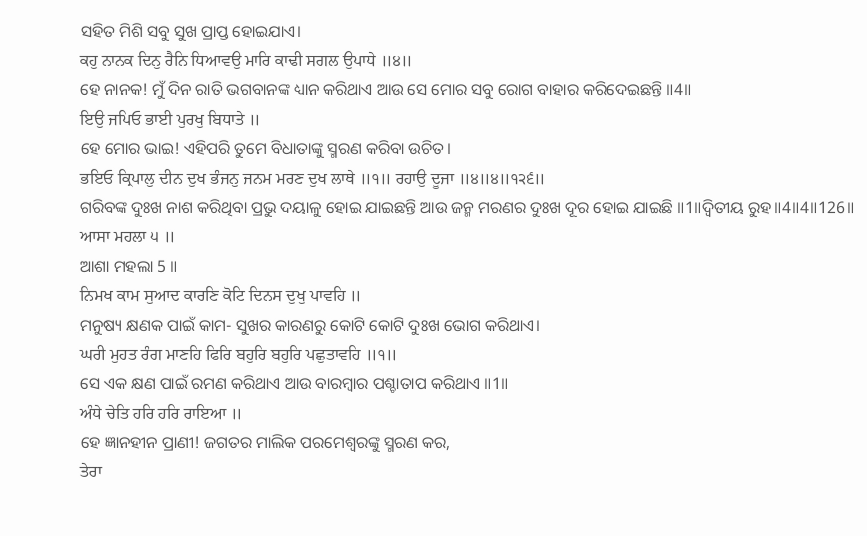ସହିତ ମିଶି ସବୁ ସୁଖ ପ୍ରାପ୍ତ ହୋଇଯାଏ।
ਕਹੁ ਨਾਨਕ ਦਿਨੁ ਰੈਨਿ ਧਿਆਵਉ ਮਾਰਿ ਕਾਢੀ ਸਗਲ ਉਪਾਧੇ ॥੪॥
ହେ ନାନକ! ମୁଁ ଦିନ ରାତି ଭଗବାନଙ୍କ ଧ୍ୟାନ କରିଥାଏ ଆଉ ସେ ମୋର ସବୁ ରୋଗ ବାହାର କରିଦେଇଛନ୍ତି ॥4॥
ਇਉ ਜਪਿਓ ਭਾਈ ਪੁਰਖੁ ਬਿਧਾਤੇ ॥
ହେ ମୋର ଭାଇ! ଏହିପରି ତୁମେ ବିଧାତାଙ୍କୁ ସ୍ମରଣ କରିବା ଉଚିତ।
ਭਇਓ ਕ੍ਰਿਪਾਲੁ ਦੀਨ ਦੁਖ ਭੰਜਨੁ ਜਨਮ ਮਰਣ ਦੁਖ ਲਾਥੇ ॥੧॥ ਰਹਾਉ ਦੂਜਾ ॥੪॥੪॥੧੨੬॥
ଗରିବଙ୍କ ଦୁଃଖ ନାଶ କରିଥିବା ପ୍ରଭୁ ଦୟାଳୁ ହୋଇ ଯାଇଛନ୍ତି ଆଉ ଜନ୍ମ ମରଣର ଦୁଃଖ ଦୂର ହୋଇ ଯାଇଛି ॥1॥ଦ୍ଵିତୀୟ ରୁହ॥4॥4॥126॥
ਆਸਾ ਮਹਲਾ ੫ ॥
ଆଶା ମହଲା 5 ॥
ਨਿਮਖ ਕਾਮ ਸੁਆਦ ਕਾਰਣਿ ਕੋਟਿ ਦਿਨਸ ਦੁਖੁ ਪਾਵਹਿ ॥
ମନୁଷ୍ୟ କ୍ଷଣକ ପାଇଁ କାମ- ସୁଖର କାରଣରୁ କୋଟି କୋଟି ଦୁଃଖ ଭୋଗ କରିଥାଏ।
ਘਰੀ ਮੁਹਤ ਰੰਗ ਮਾਣਹਿ ਫਿਰਿ ਬਹੁਰਿ ਬਹੁਰਿ ਪਛੁਤਾਵਹਿ ॥੧॥
ସେ ଏକ କ୍ଷଣ ପାଇଁ ରମଣ କରିଥାଏ ଆଉ ବାରମ୍ବାର ପଶ୍ଚାତାପ କରିଥାଏ ॥1॥
ਅੰਧੇ ਚੇਤਿ ਹਰਿ ਹਰਿ ਰਾਇਆ ॥
ହେ ଜ୍ଞାନହୀନ ପ୍ରାଣୀ! ଜଗତର ମାଲିକ ପରମେଶ୍ଵରଙ୍କୁ ସ୍ମରଣ କର,
ਤੇਰਾ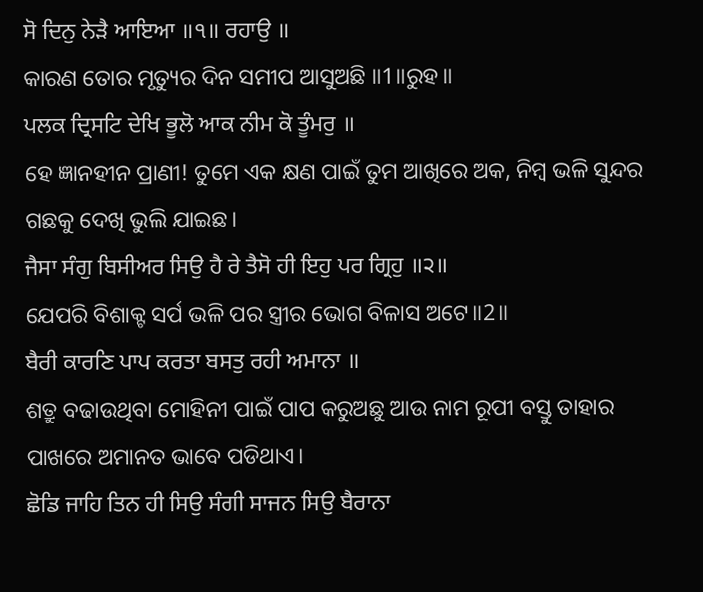ਸੋ ਦਿਨੁ ਨੇੜੈ ਆਇਆ ॥੧॥ ਰਹਾਉ ॥
କାରଣ ତୋର ମୃତ୍ୟୁର ଦିନ ସମୀପ ଆସୁଅଛି ॥1॥ରୁହ॥
ਪਲਕ ਦ੍ਰਿਸਟਿ ਦੇਖਿ ਭੂਲੋ ਆਕ ਨੀਮ ਕੋ ਤੂੰਮਰੁ ॥
ହେ ଜ୍ଞାନହୀନ ପ୍ରାଣୀ! ତୁମେ ଏକ କ୍ଷଣ ପାଇଁ ତୁମ ଆଖିରେ ଅକ, ନିମ୍ବ ଭଳି ସୁନ୍ଦର ଗଛକୁ ଦେଖି ଭୁଲି ଯାଇଛ।
ਜੈਸਾ ਸੰਗੁ ਬਿਸੀਅਰ ਸਿਉ ਹੈ ਰੇ ਤੈਸੋ ਹੀ ਇਹੁ ਪਰ ਗ੍ਰਿਹੁ ॥੨॥
ଯେପରି ବିଶାକ୍ଟ ସର୍ପ ଭଳି ପର ସ୍ତ୍ରୀର ଭୋଗ ବିଳାସ ଅଟେ॥2॥
ਬੈਰੀ ਕਾਰਣਿ ਪਾਪ ਕਰਤਾ ਬਸਤੁ ਰਹੀ ਅਮਾਨਾ ॥
ଶତ୍ରୁ ବଢାଉଥିବା ମୋହିନୀ ପାଇଁ ପାପ କରୁଅଛୁ ଆଉ ନାମ ରୂପୀ ବସ୍ତୁ ତାହାର ପାଖରେ ଅମାନତ ଭାବେ ପଡିଥାଏ।
ਛੋਡਿ ਜਾਹਿ ਤਿਨ ਹੀ ਸਿਉ ਸੰਗੀ ਸਾਜਨ ਸਿਉ ਬੈਰਾਨਾ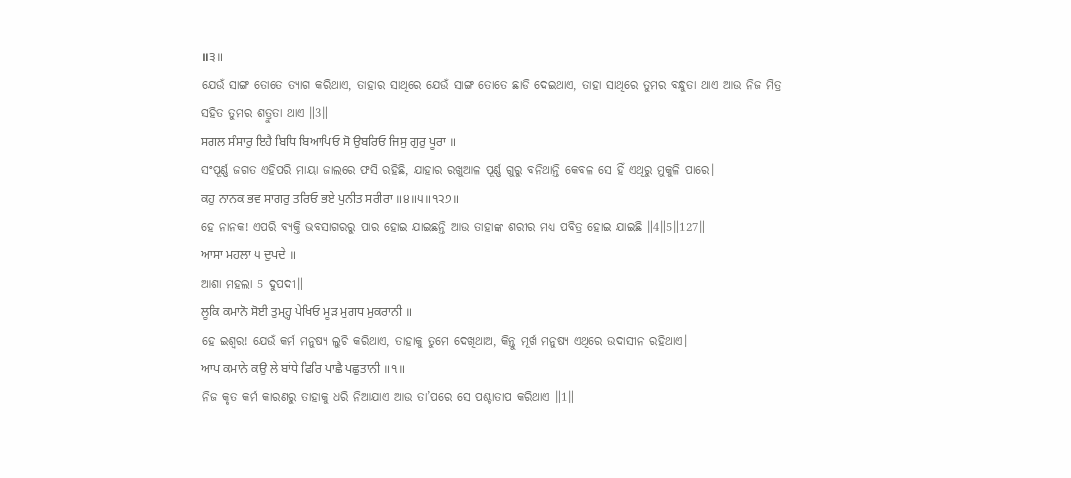॥੩॥
ଯେଉଁ ସାଙ୍ଗ ତୋତେ ତ୍ୟାଗ କରିଥାଏ, ତାହାର ସାଥିରେ ଯେଉଁ ସାଙ୍ଗ ତୋତେ ଛାଡି ଦେଇଥାଏ, ତାହା ସାଥିରେ ତୁମର ବନ୍ଧୁତା ଥାଏ ଆଉ ନିଜ ମିତ୍ର ସହିତ ତୁମର ଶତ୍ରୁତା ଥାଏ ॥3॥
ਸਗਲ ਸੰਸਾਰੁ ਇਹੈ ਬਿਧਿ ਬਿਆਪਿਓ ਸੋ ਉਬਰਿਓ ਜਿਸੁ ਗੁਰੁ ਪੂਰਾ ॥
ସଂପୂର୍ଣ୍ଣ ଜଗତ ଏହିପରି ମାୟା ଜାଲରେ ଫସି ରହିଛି, ଯାହାର ରଖୁଆଳ ପୂର୍ଣ୍ଣ ଗୁରୁ ବନିଥାନ୍ତି କେବଳ ସେ ହିଁ ଏଥିରୁ ମୁକୁଳି ପାରେ।
ਕਹੁ ਨਾਨਕ ਭਵ ਸਾਗਰੁ ਤਰਿਓ ਭਏ ਪੁਨੀਤ ਸਰੀਰਾ ॥੪॥੫॥੧੨੭॥
ହେ ନାନକ! ଏପରି ବ୍ୟକ୍ତି ଭବସାଗରରୁ ପାର ହୋଇ ଯାଇଛନ୍ତି ଆଉ ତାହାଙ୍କ ଶରୀର ମଧ୍ୟ ପବିତ୍ର ହୋଇ ଯାଇଛି ॥4॥5॥127॥
ਆਸਾ ਮਹਲਾ ੫ ਦੁਪਦੇ ॥
ଆଶା ମହଲା 5 ଦୁପଦୀ॥
ਲੂਕਿ ਕਮਾਨੋ ਸੋਈ ਤੁਮ੍ਹ੍ਹ ਪੇਖਿਓ ਮੂੜ ਮੁਗਧ ਮੁਕਰਾਨੀ ॥
ହେ ଇଶ୍ଵର! ଯେଉଁ କର୍ମ ମନୁଷ୍ୟ ଲୁଚି କରିଥାଏ, ତାହାକୁ ତୁମେ ଦେଖିଥାଅ, କିନ୍ତୁ ମୂର୍ଖ ମନୁଷ୍ୟ ଏଥିରେ ଉଦାସୀନ ରହିଥାଏ।
ਆਪ ਕਮਾਨੇ ਕਉ ਲੇ ਬਾਂਧੇ ਫਿਰਿ ਪਾਛੈ ਪਛੁਤਾਨੀ ॥੧॥
ନିଜ କୃତ କର୍ମ କାରଣରୁ ତାହାକୁ ଧରି ନିଆଯାଏ ଆଉ ତା’ପରେ ସେ ପଶ୍ଚାତାପ କରିଥାଏ ॥1॥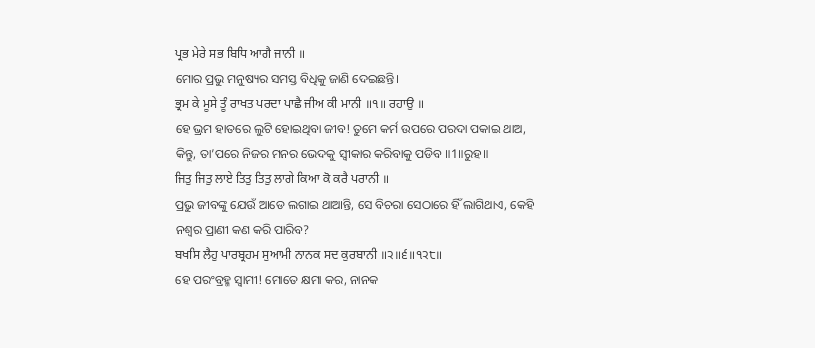ਪ੍ਰਭ ਮੇਰੇ ਸਭ ਬਿਧਿ ਆਗੈ ਜਾਨੀ ॥
ମୋର ପ୍ରଭୁ ମନୁଷ୍ୟର ସମସ୍ତ ବିଧିକୁ ଜାଣି ଦେଇଛନ୍ତି।
ਭ੍ਰਮ ਕੇ ਮੂਸੇ ਤੂੰ ਰਾਖਤ ਪਰਦਾ ਪਾਛੈ ਜੀਅ ਕੀ ਮਾਨੀ ॥੧॥ ਰਹਾਉ ॥
ହେ ଭ୍ରମ ହାତରେ ଲୁଟି ହୋଇଥିବା ଜୀବ! ତୁମେ କର୍ମ ଉପରେ ପରଦା ପକାଇ ଥାଅ, କିନ୍ତୁ, ତା’ପରେ ନିଜର ମନର ଭେଦକୁ ସ୍ଵୀକାର କରିବାକୁ ପଡିବ ॥1॥ରୁହ॥
ਜਿਤੁ ਜਿਤੁ ਲਾਏ ਤਿਤੁ ਤਿਤੁ ਲਾਗੇ ਕਿਆ ਕੋ ਕਰੈ ਪਰਾਨੀ ॥
ପ୍ରଭୁ ଜୀବଙ୍କୁ ଯେଉଁ ଆଡେ ଲଗାଇ ଥାଆନ୍ତି, ସେ ବିଚରା ସେଠାରେ ହିଁ ଲାଗିଥାଏ, କେହି ନଶ୍ଵର ପ୍ରାଣୀ କଣ କରି ପାରିବ?
ਬਖਸਿ ਲੈਹੁ ਪਾਰਬ੍ਰਹਮ ਸੁਆਮੀ ਨਾਨਕ ਸਦ ਕੁਰਬਾਨੀ ॥੨॥੬॥੧੨੮॥
ହେ ପରଂବ୍ରହ୍ମ ସ୍ଵାମୀ! ମୋତେ କ୍ଷମା କର, ନାନକ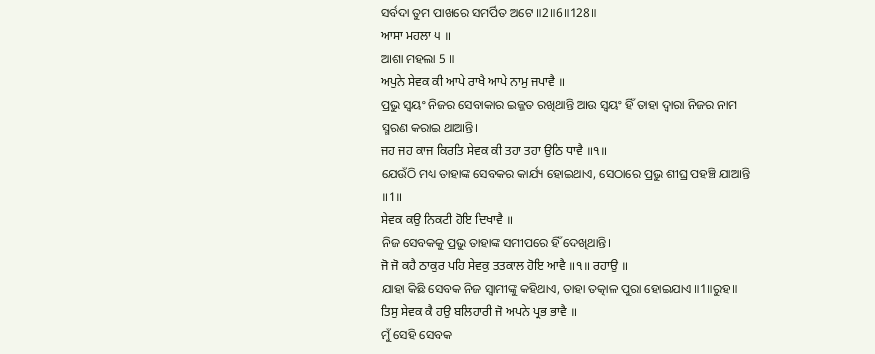ସର୍ବଦା ତୁମ ପାଖରେ ସମର୍ପିତ ଅଟେ ॥2॥6॥128॥
ਆਸਾ ਮਹਲਾ ੫ ॥
ଆଶା ମହଲା 5 ॥
ਅਪੁਨੇ ਸੇਵਕ ਕੀ ਆਪੇ ਰਾਖੈ ਆਪੇ ਨਾਮੁ ਜਪਾਵੈ ॥
ପ୍ରଭୁ ସ୍ଵୟଂ ନିଜର ସେବାକାର ଇଜ୍ଜତ ରଖିଥାନ୍ତି ଆଉ ସ୍ଵୟଂ ହିଁ ତାହା ଦ୍ଵାରା ନିଜର ନାମ ସ୍ମରଣ କରାଇ ଥାଆନ୍ତି।
ਜਹ ਜਹ ਕਾਜ ਕਿਰਤਿ ਸੇਵਕ ਕੀ ਤਹਾ ਤਹਾ ਉਠਿ ਧਾਵੈ ॥੧॥
ଯେଉଁଠି ମଧ୍ୟ ତାହାଙ୍କ ସେବକର କାର୍ଯ୍ୟ ହୋଇଥାଏ, ସେଠାରେ ପ୍ରଭୁ ଶୀଘ୍ର ପହଞ୍ଚି ଯାଆନ୍ତି ॥1॥
ਸੇਵਕ ਕਉ ਨਿਕਟੀ ਹੋਇ ਦਿਖਾਵੈ ॥
ନିଜ ସେବକକୁ ପ୍ରଭୁ ତାହାଙ୍କ ସମୀପରେ ହିଁ ଦେଖିଥାନ୍ତି।
ਜੋ ਜੋ ਕਹੈ ਠਾਕੁਰ ਪਹਿ ਸੇਵਕੁ ਤਤਕਾਲ ਹੋਇ ਆਵੈ ॥੧॥ ਰਹਾਉ ॥
ଯାହା କିଛି ସେବକ ନିଜ ସ୍ଵାମୀଙ୍କୁ କହିଥାଏ, ତାହା ତତ୍କାଳ ପୁରା ହୋଇଯାଏ ॥1॥ରୁହ॥
ਤਿਸੁ ਸੇਵਕ ਕੈ ਹਉ ਬਲਿਹਾਰੀ ਜੋ ਅਪਨੇ ਪ੍ਰਭ ਭਾਵੈ ॥
ମୁଁ ସେହି ସେବକ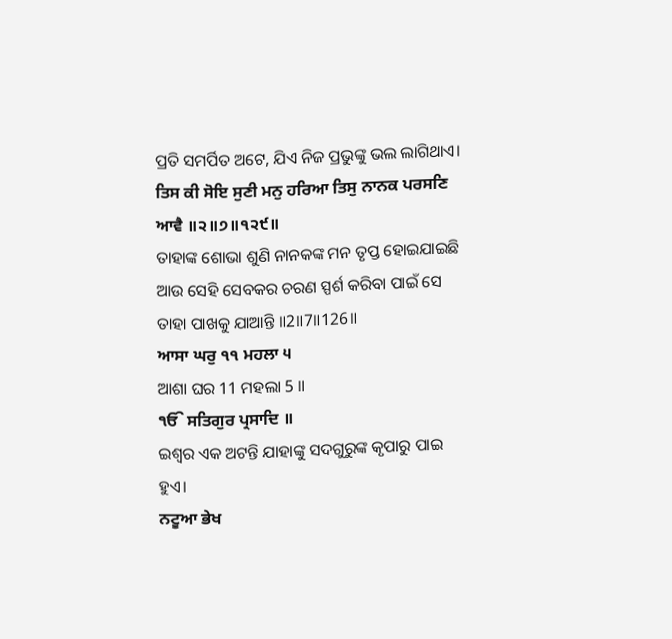ପ୍ରତି ସମର୍ପିତ ଅଟେ, ଯିଏ ନିଜ ପ୍ରଭୁଙ୍କୁ ଭଲ ଲାଗିଥାଏ।
ਤਿਸ ਕੀ ਸੋਇ ਸੁਣੀ ਮਨੁ ਹਰਿਆ ਤਿਸੁ ਨਾਨਕ ਪਰਸਣਿ ਆਵੈ ॥੨॥੭॥੧੨੯॥
ତାହାଙ୍କ ଶୋଭା ଶୁଣି ନାନକଙ୍କ ମନ ତୃପ୍ତ ହୋଇଯାଇଛି ଆଉ ସେହି ସେବକର ଚରଣ ସ୍ପର୍ଶ କରିବା ପାଇଁ ସେ ତାହା ପାଖକୁ ଯାଆନ୍ତି ॥2॥7॥126॥
ਆਸਾ ਘਰੁ ੧੧ ਮਹਲਾ ੫
ଆଶା ଘର 11 ମହଲା 5 ॥
ੴ ਸਤਿਗੁਰ ਪ੍ਰਸਾਦਿ ॥
ଇଶ୍ଵର ଏକ ଅଟନ୍ତି ଯାହାଙ୍କୁ ସଦଗୁରୁଙ୍କ କୃପାରୁ ପାଇ ହୁଏ।
ਨਟੂਆ ਭੇਖ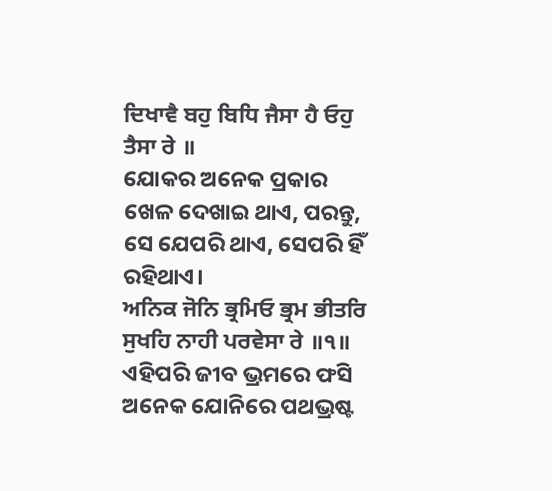ਦਿਖਾਵੈ ਬਹੁ ਬਿਧਿ ਜੈਸਾ ਹੈ ਓਹੁ ਤੈਸਾ ਰੇ ॥
ଯୋକର ଅନେକ ପ୍ରକାର ଖେଳ ଦେଖାଇ ଥାଏ, ପରନ୍ତୁ, ସେ ଯେପରି ଥାଏ, ସେପରି ହିଁ ରହିଥାଏ।
ਅਨਿਕ ਜੋਨਿ ਭ੍ਰਮਿਓ ਭ੍ਰਮ ਭੀਤਰਿ ਸੁਖਹਿ ਨਾਹੀ ਪਰਵੇਸਾ ਰੇ ॥੧॥
ଏହିପରି ଜୀବ ଭ୍ରମରେ ଫସି ଅନେକ ଯୋନିରେ ପଥଭ୍ରଷ୍ଟ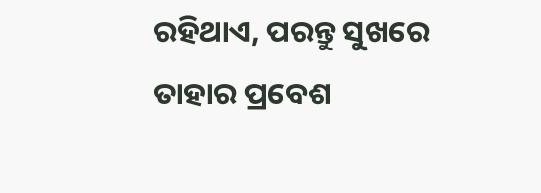ରହିଥାଏ, ପରନ୍ତୁ ସୁଖରେ ତାହାର ପ୍ରବେଶ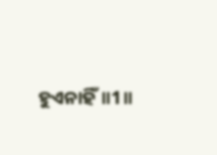ହୁଏନାହିଁ॥1॥